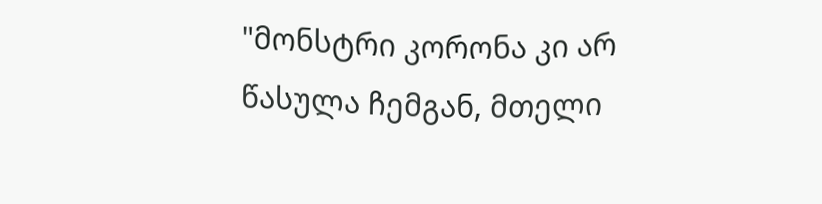"მონსტრი კორონა კი არ წასულა ჩემგან, მთელი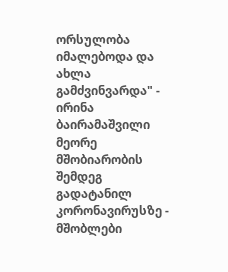ორსულობა იმალებოდა და ახლა გამძვინვარდა" - ირინა ბაირამაშვილი მეორე მშობიარობის შემდეგ გადატანილ კორონავირუსზე - მშობლები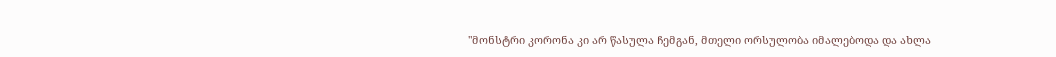"მონსტრი კორონა კი არ წასულა ჩემგან, მთელი ორსულობა იმალებოდა და ახლა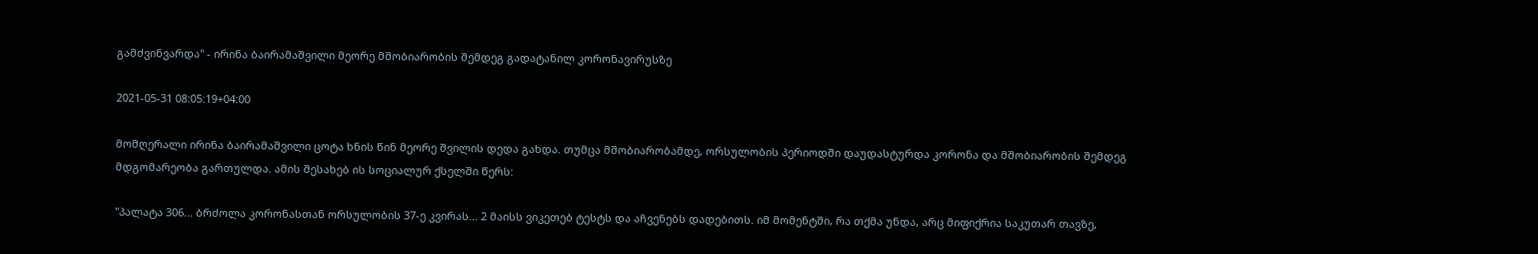გამძვინვარდა" - ირინა ბაირამაშვილი მეორე მშობიარობის შემდეგ გადატანილ კორონავირუსზე

2021-05-31 08:05:19+04:00

მომღერალი ირინა ბაირამაშვილი ცოტა ხნის წინ მეორე შვილის დედა გახდა. თუმცა მშობიარობამდე, ორსულობის პერიოდში დაუდასტურდა კორონა და მშობიარობის შემდეგ მდგომარეობა გართულდა. ამის შესახებ ის სოციალურ ქსელში წერს:

"პალატა 306... ბრძოლა კორონასთან ორსულობის 37-ე კვირას... 2 მაისს ვიკეთებ ტესტს და აჩვენებს დადებითს. იმ მომენტში, რა თქმა უნდა, არც მიფიქრია საკუთარ თავზე,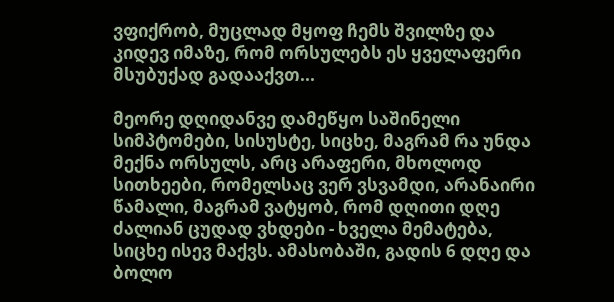ვფიქრობ, მუცლად მყოფ ჩემს შვილზე და კიდევ იმაზე, რომ ორსულებს ეს ყველაფერი მსუბუქად გადააქვთ...

მეორე დღიდანვე დამეწყო საშინელი სიმპტომები, სისუსტე, სიცხე, მაგრამ რა უნდა მექნა ორსულს, არც არაფერი, მხოლოდ სითხეები, რომელსაც ვერ ვსვამდი, არანაირი წამალი, მაგრამ ვატყობ, რომ დღითი დღე ძალიან ცუდად ვხდები - ხველა მემატება, სიცხე ისევ მაქვს. ამასობაში, გადის 6 დღე და ბოლო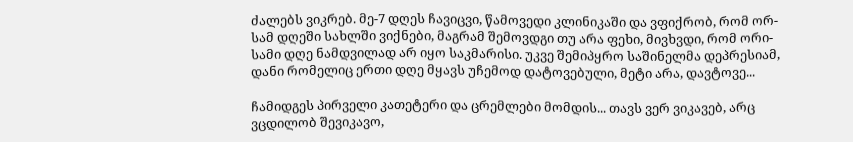ძალებს ვიკრებ. მე-7 დღეს ჩავიცვი, წამოვედი კლინიკაში და ვფიქრობ, რომ ორ-სამ დღეში სახლში ვიქნები, მაგრამ შემოვდგი თუ არა ფეხი, მივხვდი, რომ ორი-სამი დღე ნამდვილად არ იყო საკმარისი. უკვე შემიპყრო საშინელმა დეპრესიამ, დანი რომელიც ერთი დღე მყავს უჩემოდ დატოვებული, მეტი არა, დავტოვე...

ჩამიდგეს პირველი კათეტერი და ცრემლები მომდის... თავს ვერ ვიკავებ, არც ვცდილობ შევიკავო,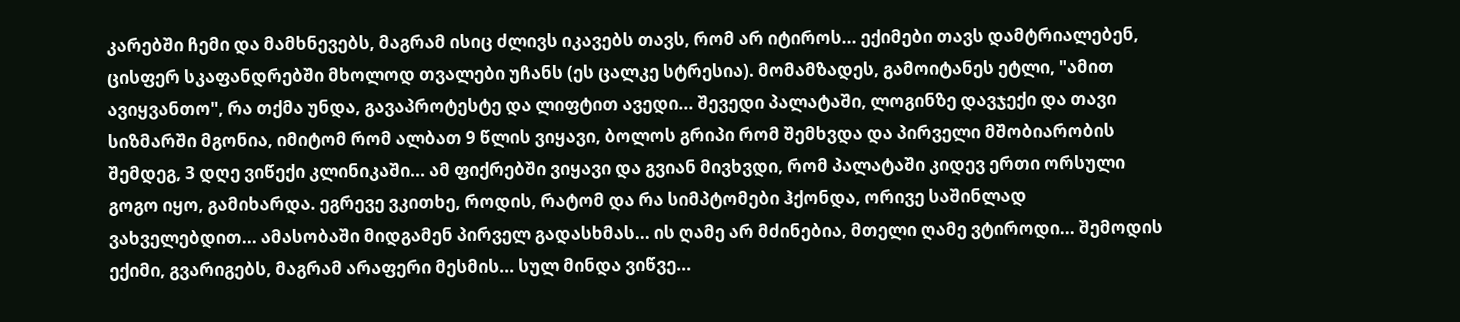კარებში ჩემი და მამხნევებს, მაგრამ ისიც ძლივს იკავებს თავს, რომ არ იტიროს... ექიმები თავს დამტრიალებენ, ცისფერ სკაფანდრებში მხოლოდ თვალები უჩანს (ეს ცალკე სტრესია). მომამზადეს, გამოიტანეს ეტლი, "ამით ავიყვანთო", რა თქმა უნდა, გავაპროტესტე და ლიფტით ავედი... შევედი პალატაში, ლოგინზე დავჯექი და თავი სიზმარში მგონია, იმიტომ რომ ალბათ 9 წლის ვიყავი, ბოლოს გრიპი რომ შემხვდა და პირველი მშობიარობის შემდეგ, 3 დღე ვიწექი კლინიკაში... ამ ფიქრებში ვიყავი და გვიან მივხვდი, რომ პალატაში კიდევ ერთი ორსული გოგო იყო, გამიხარდა. ეგრევე ვკითხე, როდის, რატომ და რა სიმპტომები ჰქონდა, ორივე საშინლად ვახველებდით... ამასობაში მიდგამენ პირველ გადასხმას... ის ღამე არ მძინებია, მთელი ღამე ვტიროდი... შემოდის ექიმი, გვარიგებს, მაგრამ არაფერი მესმის... სულ მინდა ვიწვე...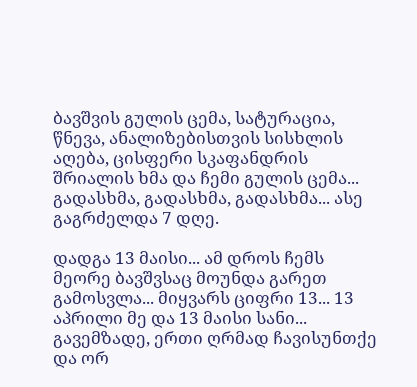ბავშვის გულის ცემა, სატურაცია, წნევა, ანალიზებისთვის სისხლის აღება, ცისფერი სკაფანდრის შრიალის ხმა და ჩემი გულის ცემა... გადასხმა, გადასხმა, გადასხმა... ასე გაგრძელდა 7 დღე.

დადგა 13 მაისი... ამ დროს ჩემს მეორე ბავშვსაც მოუნდა გარეთ გამოსვლა... მიყვარს ციფრი 13... 13 აპრილი მე და 13 მაისი სანი... გავემზადე, ერთი ღრმად ჩავისუნთქე და ორ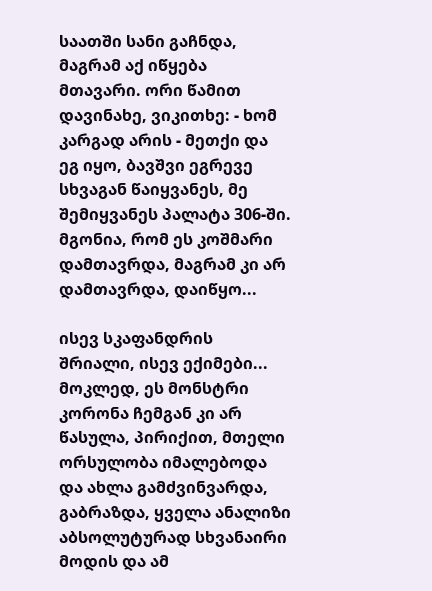საათში სანი გაჩნდა, მაგრამ აქ იწყება მთავარი. ორი წამით დავინახე, ვიკითხე: - ხომ კარგად არის - მეთქი და ეგ იყო, ბავშვი ეგრევე სხვაგან წაიყვანეს, მე შემიყვანეს პალატა 306-ში. მგონია, რომ ეს კოშმარი დამთავრდა, მაგრამ კი არ დამთავრდა, დაიწყო...

ისევ სკაფანდრის შრიალი, ისევ ექიმები... მოკლედ, ეს მონსტრი კორონა ჩემგან კი არ წასულა, პირიქით, მთელი ორსულობა იმალებოდა და ახლა გამძვინვარდა, გაბრაზდა, ყველა ანალიზი აბსოლუტურად სხვანაირი მოდის და ამ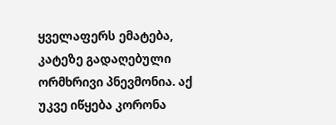ყველაფერს ემატება, კატეზე გადაღებული ორმხრივი პნევმონია. აქ უკვე იწყება კორონა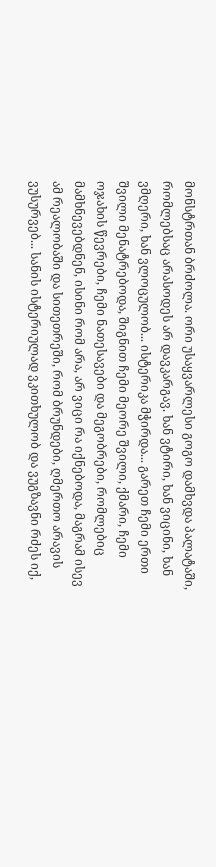მონსტრთან ბრძოლა. ორი უსაყვარლესი გოგო დამხვდა პალატაში, რომლებსაც არასოდეს არ დავკარგავ. ხან ვტირი, ხან ვიცინი, ხან ვმღერი, ხან ვლოცულობ... ისტერიკა მჭირდა... გარეთ ჩემი ერთი შვილი მენატრებოდა, შიგნით ჩემი მეორე შვილი, ქმარი, ჩემი ოჯახის წევრები, ჩემი ნათესავები და მეგობრები, რომლებიც მამხნევებდნენ, ისინი რომ არა, არ ვიცი რა იქნებოდა, მაგრამ ისევ ამ რეალობაში და სითეთრეში, რომ ბრუნდები, ღმერთო არავის ვუსურვებ... სანის ისტერიულად ვკითხულობ და ვუგზავნი რძეს იქ,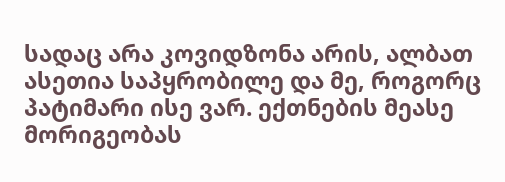სადაც არა კოვიდზონა არის, ალბათ ასეთია საპყრობილე და მე, როგორც პატიმარი ისე ვარ. ექთნების მეასე მორიგეობას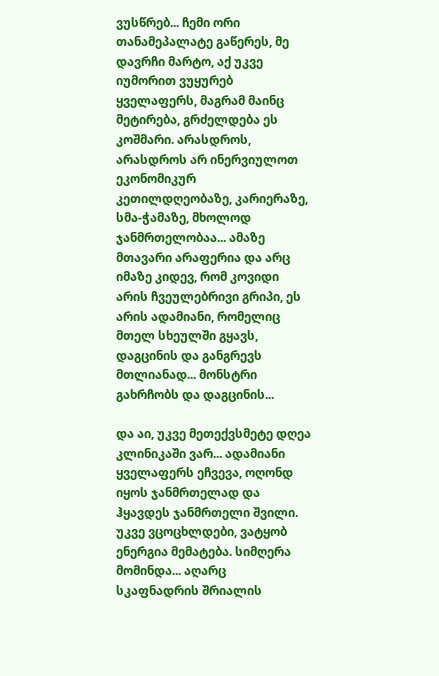ვუსწრებ... ჩემი ორი თანამეპალატე გაწერეს, მე დავრჩი მარტო, აქ უკვე იუმორით ვუყურებ ყველაფერს, მაგრამ მაინც მეტირება, გრძელდება ეს კოშმარი. არასდროს, არასდროს არ ინერვიულოთ ეკონომიკურ კეთილდღეობაზე, კარიერაზე, სმა-ჭამაზე, მხოლოდ ჯანმრთელობაა... ამაზე მთავარი არაფერია და არც იმაზე კიდევ, რომ კოვიდი არის ჩვეულებრივი გრიპი, ეს არის ადამიანი, რომელიც მთელ სხეულში გყავს, დაგცინის და განგრევს მთლიანად... მონსტრი გახრჩობს და დაგცინის...

და აი, უკვე მეთექვსმეტე დღეა კლინიკაში ვარ... ადამიანი ყველაფერს ეჩვევა, ოღონდ იყოს ჯანმრთელად და ჰყავდეს ჯანმრთელი შვილი. უკვე ვცოცხლდები, ვატყობ ენერგია მემატება. სიმღერა მომინდა... აღარც სკაფნადრის შრიალის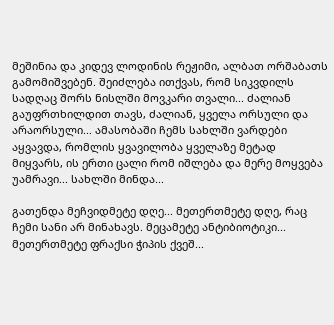მეშინია და კიდევ ლოდინის რეჟიმი, ალბათ ორშაბათს გამომიშვებენ. შეიძლება ითქვას, რომ სიკვდილს სადღაც შორს ნისლში მოვკარი თვალი... ძალიან გაუფრთხილდით თავს, ძალიან, ყველა ორსული და არაორსული... ამასობაში ჩემს სახლში ვარდები აყვავდა, რომლის ყვავილობა ყველაზე მეტად მიყვარს, ის ერთი ცალი რომ იშლება და მერე მოყვება უამრავი... სახლში მინდა...

გათენდა მეჩვიდმეტე დღე... მეთერთმეტე დღე, რაც ჩემი სანი არ მინახავს. მეცამეტე ანტიბიოტიკი... მეთერთმეტე ფრაქსი ჭიპის ქვეშ...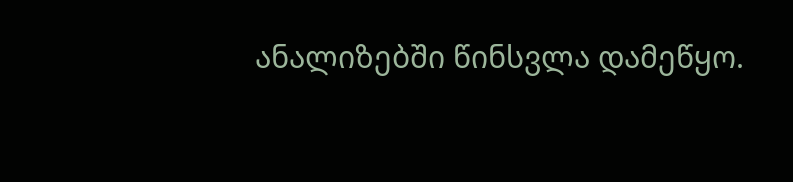ანალიზებში წინსვლა დამეწყო.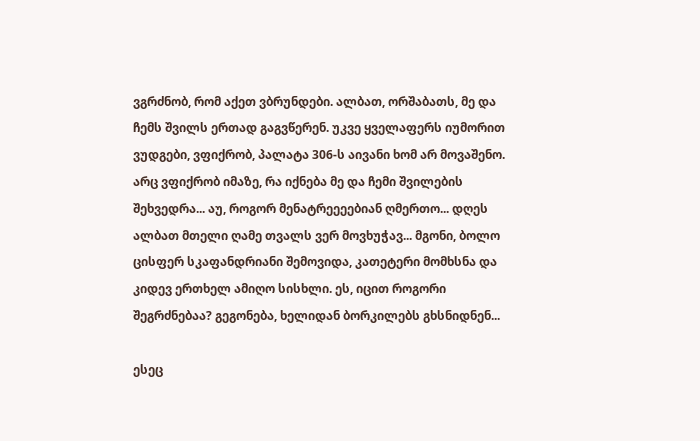ვგრძნობ, რომ აქეთ ვბრუნდები. ალბათ, ორშაბათს, მე და ჩემს შვილს ერთად გაგვწერენ. უკვე ყველაფერს იუმორით ვუდგები, ვფიქრობ, პალატა 306-ს აივანი ხომ არ მოვაშენო. არც ვფიქრობ იმაზე, რა იქნება მე და ჩემი შვილების შეხვედრა... აუ, როგორ მენატრეეეებიან ღმერთო... დღეს ალბათ მთელი ღამე თვალს ვერ მოვხუჭავ... მგონი, ბოლო ცისფერ სკაფანდრიანი შემოვიდა, კათეტერი მომხსნა და კიდევ ერთხელ ამიღო სისხლი. ეს, იცით როგორი შეგრძნებაა? გეგონება, ხელიდან ბორკილებს გხსნიდნენ...

ესეც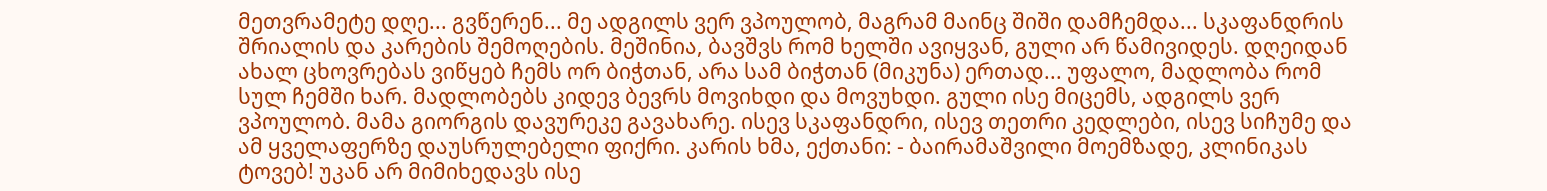მეთვრამეტე დღე... გვწერენ... მე ადგილს ვერ ვპოულობ, მაგრამ მაინც შიში დამჩემდა... სკაფანდრის შრიალის და კარების შემოღების. მეშინია, ბავშვს რომ ხელში ავიყვან, გული არ წამივიდეს. დღეიდან ახალ ცხოვრებას ვიწყებ ჩემს ორ ბიჭთან, არა სამ ბიჭთან (მიკუნა) ერთად... უფალო, მადლობა რომ სულ ჩემში ხარ. მადლობებს კიდევ ბევრს მოვიხდი და მოვუხდი. გული ისე მიცემს, ადგილს ვერ ვპოულობ. მამა გიორგის დავურეკე გავახარე. ისევ სკაფანდრი, ისევ თეთრი კედლები, ისევ სიჩუმე და ამ ყველაფერზე დაუსრულებელი ფიქრი. კარის ხმა, ექთანი: - ბაირამაშვილი მოემზადე, კლინიკას ტოვებ! უკან არ მიმიხედავს ისე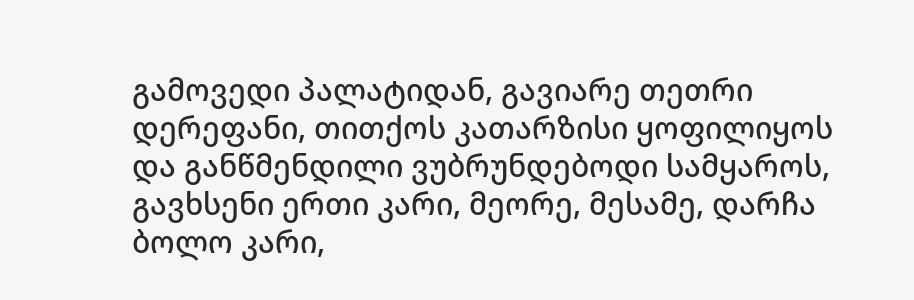გამოვედი პალატიდან, გავიარე თეთრი დერეფანი, თითქოს კათარზისი ყოფილიყოს და განწმენდილი ვუბრუნდებოდი სამყაროს, გავხსენი ერთი კარი, მეორე, მესამე, დარჩა ბოლო კარი,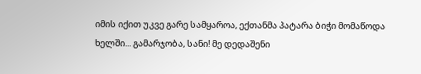იმის იქით უკვე გარე სამყაროა, ექთანმა პატარა ბიჭი მომაწოდა ხელში... გამარჯობა, სანი! მე დედაშენი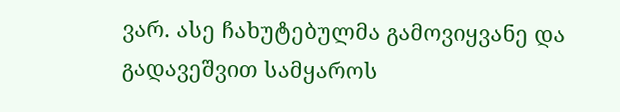ვარ. ასე ჩახუტებულმა გამოვიყვანე და გადავეშვით სამყაროს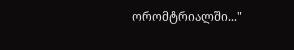ორომტრიალში..."